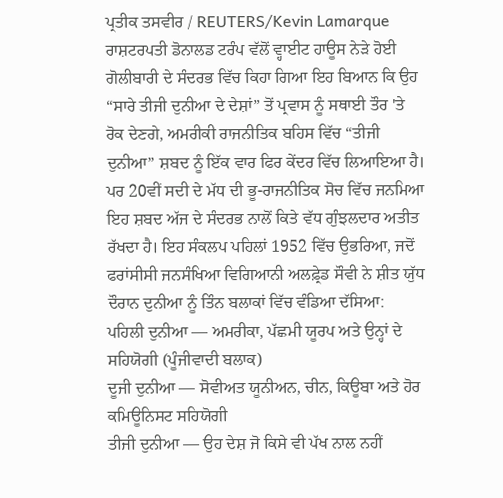ਪ੍ਰਤੀਕ ਤਸਵੀਰ / REUTERS/Kevin Lamarque
ਰਾਸ਼ਟਰਪਤੀ ਡੋਨਾਲਡ ਟਰੰਪ ਵੱਲੋਂ ਵ੍ਹਾਈਟ ਹਾਊਸ ਨੇੜੇ ਹੋਈ ਗੋਲੀਬਾਰੀ ਦੇ ਸੰਦਰਭ ਵਿੱਚ ਕਿਹਾ ਗਿਆ ਇਹ ਬਿਆਨ ਕਿ ਉਹ “ਸਾਰੇ ਤੀਜੀ ਦੁਨੀਆ ਦੇ ਦੇਸ਼ਾਂ” ਤੋਂ ਪ੍ਰਵਾਸ ਨੂੰ ਸਥਾਈ ਤੌਰ 'ਤੇ ਰੋਕ ਦੇਣਗੇ, ਅਮਰੀਕੀ ਰਾਜਨੀਤਿਕ ਬਹਿਸ ਵਿੱਚ “ਤੀਜੀ ਦੁਨੀਆ” ਸ਼ਬਦ ਨੂੰ ਇੱਕ ਵਾਰ ਫਿਰ ਕੇਂਦਰ ਵਿੱਚ ਲਿਆਇਆ ਹੈ। ਪਰ 20ਵੀਂ ਸਦੀ ਦੇ ਮੱਧ ਦੀ ਭੂ-ਰਾਜਨੀਤਿਕ ਸੋਚ ਵਿੱਚ ਜਨਮਿਆ ਇਹ ਸ਼ਬਦ ਅੱਜ ਦੇ ਸੰਦਰਭ ਨਾਲੋਂ ਕਿਤੇ ਵੱਧ ਗੁੰਝਲਦਾਰ ਅਤੀਤ ਰੱਖਦਾ ਹੈ। ਇਹ ਸੰਕਲਪ ਪਹਿਲਾਂ 1952 ਵਿੱਚ ਉਭਰਿਆ, ਜਦੋਂ ਫਰਾਂਸੀਸੀ ਜਨਸੰਖਿਆ ਵਿਗਿਆਨੀ ਅਲਫ਼੍ਰੇਡ ਸੌਵੀ ਨੇ ਸ਼ੀਤ ਯੁੱਧ ਦੌਰਾਨ ਦੁਨੀਆ ਨੂੰ ਤਿੰਨ ਬਲਾਕਾਂ ਵਿੱਚ ਵੰਡਿਆ ਦੱਸਿਆ:
ਪਹਿਲੀ ਦੁਨੀਆ — ਅਮਰੀਕਾ, ਪੱਛਮੀ ਯੂਰਪ ਅਤੇ ਉਨ੍ਹਾਂ ਦੇ ਸਹਿਯੋਗੀ (ਪੂੰਜੀਵਾਦੀ ਬਲਾਕ)
ਦੂਜੀ ਦੁਨੀਆ — ਸੋਵੀਅਤ ਯੂਨੀਅਨ, ਚੀਨ, ਕਿਊਬਾ ਅਤੇ ਹੋਰ ਕਮਿਊਨਿਸਟ ਸਹਿਯੋਗੀ
ਤੀਜੀ ਦੁਨੀਆ — ਉਹ ਦੇਸ਼ ਜੋ ਕਿਸੇ ਵੀ ਪੱਖ ਨਾਲ ਨਹੀਂ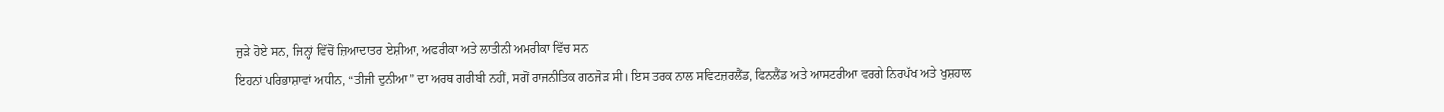ਜੁੜੇ ਹੋਏ ਸਨ, ਜਿਨ੍ਹਾਂ ਵਿੱਚੋਂ ਜ਼ਿਆਦਾਤਰ ਏਸ਼ੀਆ, ਅਫਰੀਕਾ ਅਤੇ ਲਾਤੀਨੀ ਅਮਰੀਕਾ ਵਿੱਚ ਸਨ
ਇਹਨਾਂ ਪਰਿਭਾਸ਼ਾਵਾਂ ਅਧੀਨ, “ਤੀਜੀ ਦੁਨੀਆ” ਦਾ ਅਰਥ ਗਰੀਬੀ ਨਹੀਂ, ਸਗੋਂ ਰਾਜਨੀਤਿਕ ਗਠਜੋੜ ਸੀ। ਇਸ ਤਰਕ ਨਾਲ ਸਵਿਟਜ਼ਰਲੈਂਡ, ਫਿਨਲੈਂਡ ਅਤੇ ਆਸਟਰੀਆ ਵਰਗੇ ਨਿਰਪੱਖ ਅਤੇ ਖੁਸ਼ਹਾਲ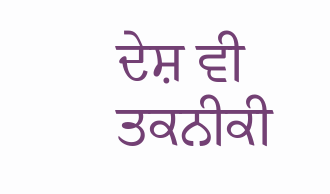ਦੇਸ਼ ਵੀ ਤਕਨੀਕੀ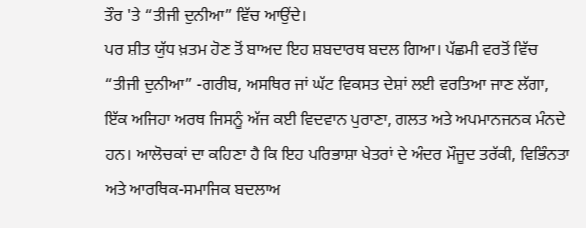ਤੌਰ 'ਤੇ “ਤੀਜੀ ਦੁਨੀਆ” ਵਿੱਚ ਆਉਂਦੇ।
ਪਰ ਸ਼ੀਤ ਯੁੱਧ ਖ਼ਤਮ ਹੋਣ ਤੋਂ ਬਾਅਦ ਇਹ ਸ਼ਬਦਾਰਥ ਬਦਲ ਗਿਆ। ਪੱਛਮੀ ਵਰਤੋਂ ਵਿੱਚ “ਤੀਜੀ ਦੁਨੀਆ” -ਗਰੀਬ, ਅਸਥਿਰ ਜਾਂ ਘੱਟ ਵਿਕਸਤ ਦੇਸ਼ਾਂ ਲਈ ਵਰਤਿਆ ਜਾਣ ਲੱਗਾ, ਇੱਕ ਅਜਿਹਾ ਅਰਥ ਜਿਸਨੂੰ ਅੱਜ ਕਈ ਵਿਦਵਾਨ ਪੁਰਾਣਾ, ਗਲਤ ਅਤੇ ਅਪਮਾਨਜਨਕ ਮੰਨਦੇ ਹਨ। ਆਲੋਚਕਾਂ ਦਾ ਕਹਿਣਾ ਹੈ ਕਿ ਇਹ ਪਰਿਭਾਸ਼ਾ ਖੇਤਰਾਂ ਦੇ ਅੰਦਰ ਮੌਜੂਦ ਤਰੱਕੀ, ਵਿਭਿੰਨਤਾ ਅਤੇ ਆਰਥਿਕ-ਸਮਾਜਿਕ ਬਦਲਾਅ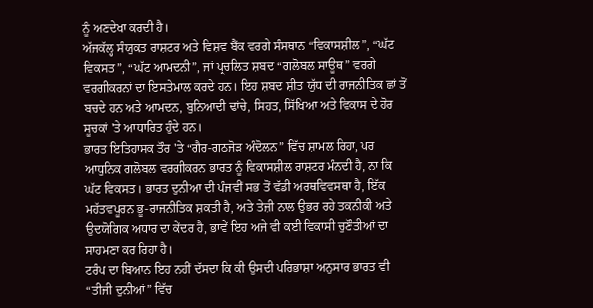ਨੂੰ ਅਣਦੇਖਾ ਕਰਦੀ ਹੈ।
ਅੱਜਕੱਲ੍ਹ ਸੰਯੁਕਤ ਰਾਸ਼ਟਰ ਅਤੇ ਵਿਸ਼ਵ ਬੈਂਕ ਵਰਗੇ ਸੰਸਥਾਨ “ਵਿਕਾਸਸ਼ੀਲ”, “ਘੱਟ ਵਿਕਸਤ”, “ਘੱਟ ਆਮਦਨੀ”, ਜਾਂ ਪ੍ਰਚਲਿਤ ਸ਼ਬਦ “ਗਲੋਬਲ ਸਾਊਥ” ਵਰਗੇ ਵਰਗੀਕਰਨਾਂ ਦਾ ਇਸਤੇਮਾਲ ਕਰਦੇ ਹਨ। ਇਹ ਸ਼ਬਦ ਸ਼ੀਤ ਯੁੱਧ ਦੀ ਰਾਜਨੀਤਿਕ ਛਾਂ ਤੋਂ ਬਚਦੇ ਹਨ ਅਤੇ ਆਮਦਨ, ਬੁਨਿਆਦੀ ਢਾਂਚੇ, ਸਿਹਤ, ਸਿੱਖਿਆ ਅਤੇ ਵਿਕਾਸ ਦੇ ਹੋਰ ਸੂਚਕਾਂ 'ਤੇ ਆਧਾਰਿਤ ਹੁੰਦੇ ਹਨ।
ਭਾਰਤ ਇਤਿਹਾਸਕ ਤੌਰ 'ਤੇ “ਗੈਰ-ਗਠਜੋੜ ਅੰਦੋਲਨ” ਵਿੱਚ ਸ਼ਾਮਲ ਰਿਹਾ, ਪਰ ਆਧੁਨਿਕ ਗਲੋਬਲ ਵਰਗੀਕਰਨ ਭਾਰਤ ਨੂੰ ਵਿਕਾਸਸ਼ੀਲ ਰਾਸ਼ਟਰ ਮੰਨਦੀ ਹੈ, ਨਾ ਕਿ ਘੱਟ ਵਿਕਸਤ। ਭਾਰਤ ਦੁਨੀਆ ਦੀ ਪੰਜਵੀਂ ਸਭ ਤੋਂ ਵੱਡੀ ਅਰਥਵਿਵਸਥਾ ਹੈ, ਇੱਕ ਮਹੱਤਵਪੂਰਨ ਭੂ-ਰਾਜਨੀਤਿਕ ਸ਼ਕਤੀ ਹੈ, ਅਤੇ ਤੇਜ਼ੀ ਨਾਲ ਉਭਰ ਰਹੇ ਤਕਨੀਕੀ ਅਤੇ ਉਦਯੋਗਿਕ ਅਧਾਰ ਦਾ ਕੇਂਦਰ ਹੈ, ਭਾਵੇਂ ਇਹ ਅਜੇ ਵੀ ਕਈ ਵਿਕਾਸੀ ਚੁਣੌਤੀਆਂ ਦਾ ਸਾਹਮਣਾ ਕਰ ਰਿਹਾ ਹੈ।
ਟਰੰਪ ਦਾ ਬਿਆਨ ਇਹ ਨਹੀਂ ਦੱਸਦਾ ਕਿ ਕੀ ਉਸਦੀ ਪਰਿਭਾਸ਼ਾ ਅਨੁਸਾਰ ਭਾਰਤ ਵੀ “ਤੀਜੀ ਦੁਨੀਆਂ” ਵਿੱਚ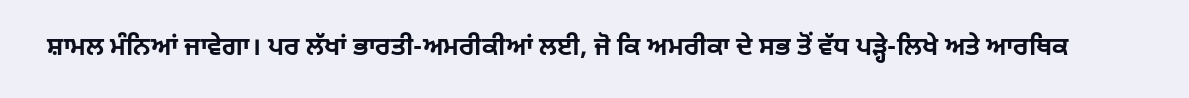ਸ਼ਾਮਲ ਮੰਨਿਆਂ ਜਾਵੇਗਾ। ਪਰ ਲੱਖਾਂ ਭਾਰਤੀ-ਅਮਰੀਕੀਆਂ ਲਈ, ਜੋ ਕਿ ਅਮਰੀਕਾ ਦੇ ਸਭ ਤੋਂ ਵੱਧ ਪੜ੍ਹੇ-ਲਿਖੇ ਅਤੇ ਆਰਥਿਕ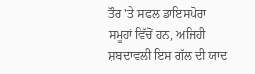ਤੌਰ 'ਤੇ ਸਫਲ ਡਾਇਸਪੋਰਾ ਸਮੂਹਾਂ ਵਿੱਚੋਂ ਹਨ, ਅਜਿਹੀ ਸ਼ਬਦਾਵਲੀ ਇਸ ਗੱਲ ਦੀ ਯਾਦ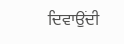ਦਿਵਾਉਂਦੀ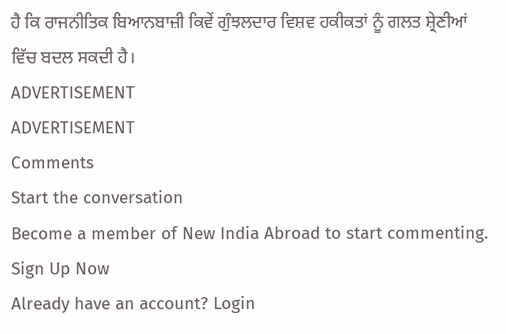ਹੈ ਕਿ ਰਾਜਨੀਤਿਕ ਬਿਆਨਬਾਜ਼ੀ ਕਿਵੇਂ ਗੁੰਝਲਦਾਰ ਵਿਸ਼ਵ ਹਕੀਕਤਾਂ ਨੂੰ ਗਲਤ ਸ਼੍ਰੇਣੀਆਂ ਵਿੱਚ ਬਦਲ ਸਕਦੀ ਹੈ।
ADVERTISEMENT
ADVERTISEMENT
Comments
Start the conversation
Become a member of New India Abroad to start commenting.
Sign Up Now
Already have an account? Login